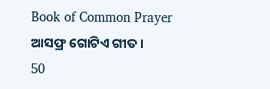Book of Common Prayer
ଆସଫ୍ର ଗୋଟିଏ ଗୀତ।
50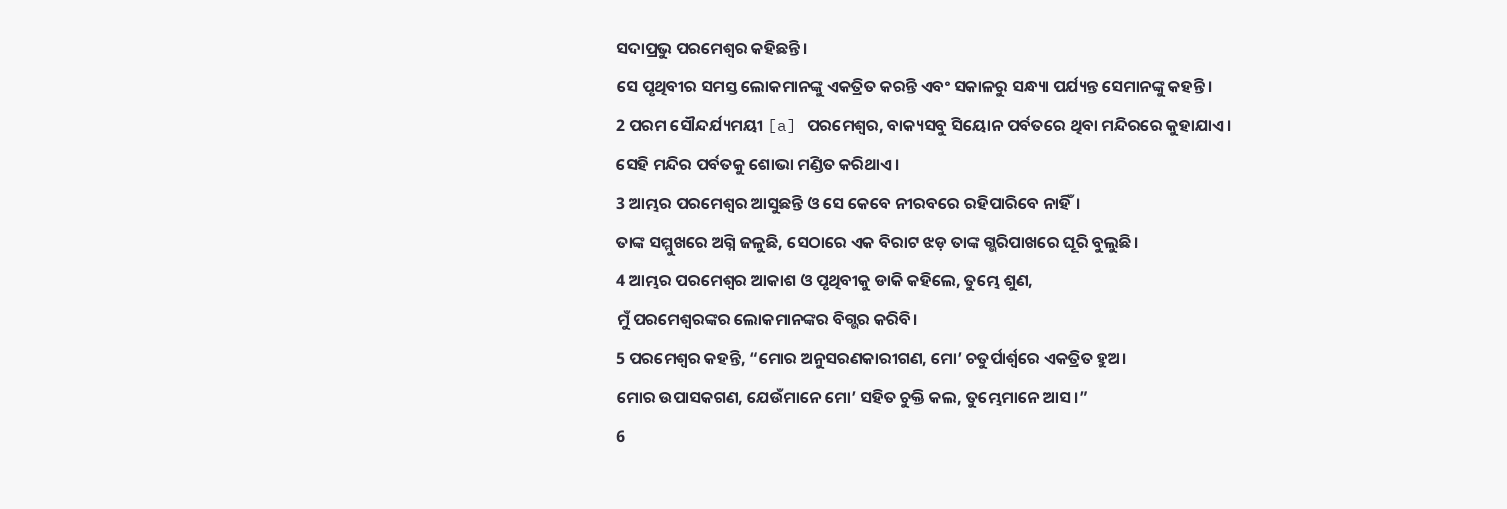ସଦାପ୍ରଭୁ ପରମେଶ୍ୱର କହିଛନ୍ତି।
ସେ ପୃଥିବୀର ସମସ୍ତ ଲୋକମାନଙ୍କୁ ଏକତ୍ରିତ କରନ୍ତି ଏବଂ ସକାଳରୁ ସନ୍ଧ୍ୟା ପର୍ଯ୍ୟନ୍ତ ସେମାନଙ୍କୁ କହନ୍ତି।
2 ପରମ ସୌନ୍ଦର୍ଯ୍ୟମୟୀ [a] ପରମେଶ୍ୱର, ବାକ୍ୟସବୁ ସିୟୋନ ପର୍ବତରେ ଥିବା ମନ୍ଦିରରେ କୁହାଯାଏ।
ସେହି ମନ୍ଦିର ପର୍ବତକୁ ଶୋଭା ମଣ୍ଡିତ କରିଥାଏ।
3 ଆମ୍ଭର ପରମେଶ୍ୱର ଆସୁଛନ୍ତି ଓ ସେ କେବେ ନୀରବରେ ରହିପାରିବେ ନାହିଁ।
ତାଙ୍କ ସମ୍ମୁଖରେ ଅଗ୍ନି ଜଳୁଛି, ସେଠାରେ ଏକ ବିରାଟ ଝଡ଼ ତାଙ୍କ ଗ୍ଭରିପାଖରେ ଘୂରି ବୁଲୁଛି।
4 ଆମ୍ଭର ପରମେଶ୍ୱର ଆକାଶ ଓ ପୃଥିବୀକୁ ଡାକି କହିଲେ, ତୁମ୍ଭେ ଶୁଣ,
ମୁଁ ପରମେଶ୍ୱରଙ୍କର ଲୋକମାନଙ୍କର ବିଗ୍ଭର କରିବି।
5 ପରମେଶ୍ୱର କହନ୍ତି, “ମୋର ଅନୁସରଣକାରୀଗଣ, ମୋ’ ଚତୁର୍ପାର୍ଶ୍ୱରେ ଏକତ୍ରିତ ହୁଅ।
ମୋର ଉପାସକଗଣ, ଯେଉଁମାନେ ମୋ’ ସହିତ ଚୁକ୍ତି କଲ, ତୁମ୍ଭେମାନେ ଆସ।”
6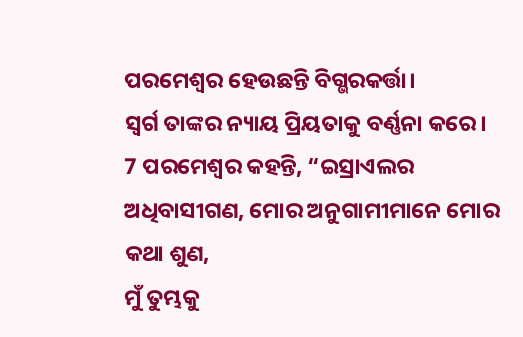ପରମେଶ୍ୱର ହେଉଛନ୍ତି ବିଗ୍ଭରକର୍ତ୍ତା।
ସ୍ୱର୍ଗ ତାଙ୍କର ନ୍ୟାୟ ପ୍ରିୟତାକୁ ବର୍ଣ୍ଣନା କରେ।
7 ପରମେଶ୍ୱର କହନ୍ତି, “ଇସ୍ରାଏଲର ଅଧିବାସୀଗଣ, ମୋର ଅନୁଗାମୀମାନେ ମୋର କଥା ଶୁଣ,
ମୁଁ ତୁମ୍ଭକୁ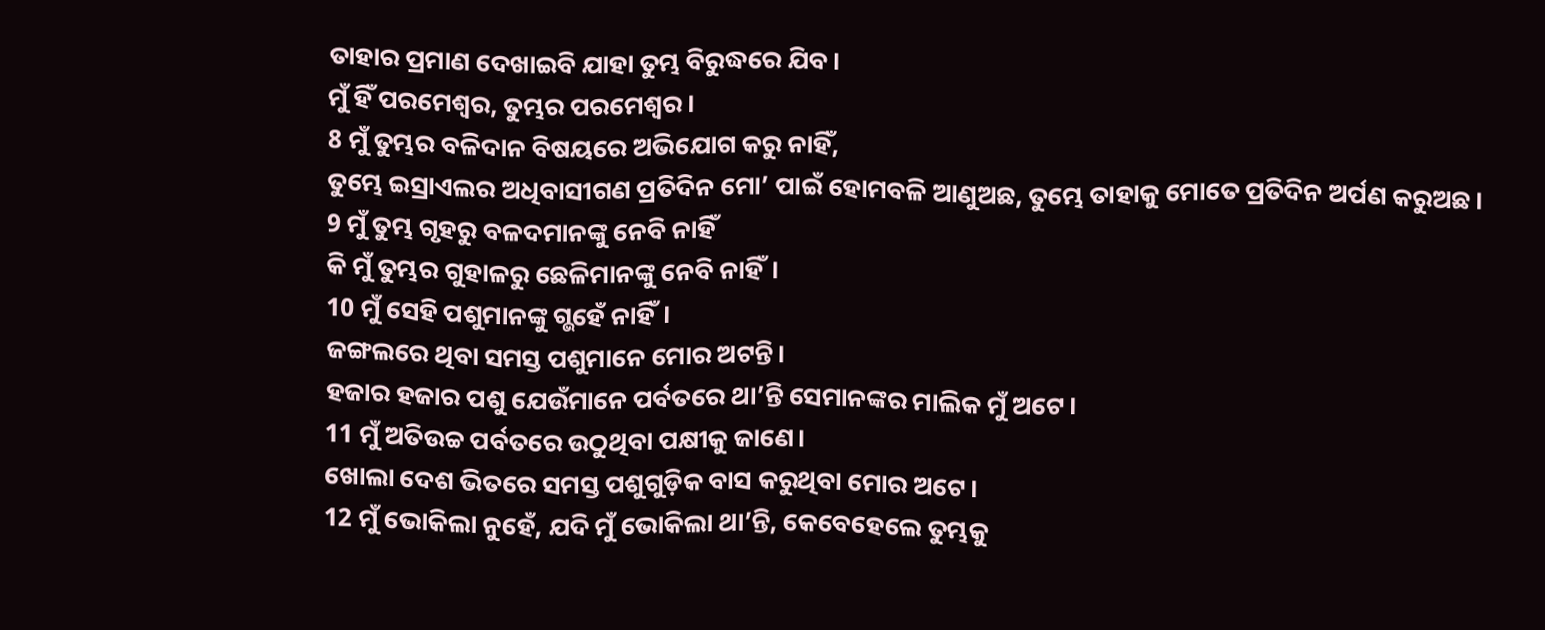ତାହାର ପ୍ରମାଣ ଦେଖାଇବି ଯାହା ତୁମ୍ଭ ବିରୁଦ୍ଧରେ ଯିବ।
ମୁଁ ହିଁ ପରମେଶ୍ୱର, ତୁମ୍ଭର ପରମେଶ୍ୱର।
8 ମୁଁ ତୁମ୍ଭର ବଳିଦାନ ବିଷୟରେ ଅଭିଯୋଗ କରୁ ନାହିଁ,
ତୁମ୍ଭେ ଇସ୍ରାଏଲର ଅଧିବାସୀଗଣ ପ୍ରତିଦିନ ମୋ’ ପାଇଁ ହୋମବଳି ଆଣୁଅଛ, ତୁମ୍ଭେ ତାହାକୁ ମୋତେ ପ୍ରତିଦିନ ଅର୍ପଣ କରୁଅଛ।
9 ମୁଁ ତୁମ୍ଭ ଗୃହରୁ ବଳଦମାନଙ୍କୁ ନେବି ନାହିଁ
କି ମୁଁ ତୁମ୍ଭର ଗୁହାଳରୁ ଛେଳିମାନଙ୍କୁ ନେବି ନାହିଁ।
10 ମୁଁ ସେହି ପଶୁମାନଙ୍କୁ ଗ୍ଭହେଁ ନାହିଁ।
ଜଙ୍ଗଲରେ ଥିବା ସମସ୍ତ ପଶୁମାନେ ମୋର ଅଟନ୍ତି।
ହଜାର ହଜାର ପଶୁ ଯେଉଁମାନେ ପର୍ବତରେ ଥା’ନ୍ତି ସେମାନଙ୍କର ମାଲିକ ମୁଁ ଅଟେ।
11 ମୁଁ ଅତିଉଚ୍ଚ ପର୍ବତରେ ଉଠୁଥିବା ପକ୍ଷୀକୁ ଜାଣେ।
ଖୋଲା ଦେଶ ଭିତରେ ସମସ୍ତ ପଶୁଗୁଡ଼ିକ ବାସ କରୁଥିବା ମୋର ଅଟେ।
12 ମୁଁ ଭୋକିଲା ନୁହେଁ, ଯଦି ମୁଁ ଭୋକିଲା ଥା’ନ୍ତି, କେବେହେଲେ ତୁମ୍ଭକୁ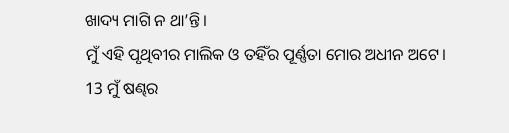ଖାଦ୍ୟ ମାଗି ନ ଥା’ନ୍ତି।
ମୁଁ ଏହି ପୃଥିବୀର ମାଲିକ ଓ ତହିଁର ପୂର୍ଣ୍ଣତା ମୋର ଅଧୀନ ଅଟେ।
13 ମୁଁ ଷଣ୍ଢର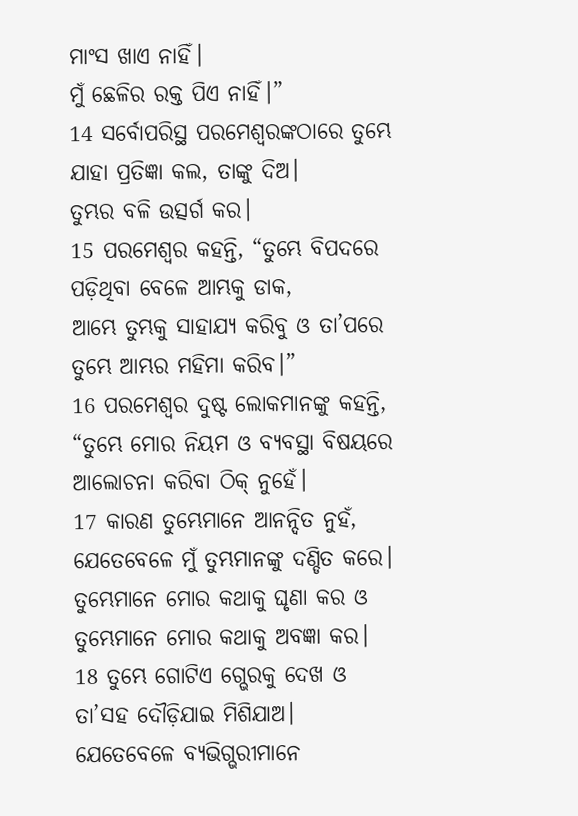ମାଂସ ଖାଏ ନାହିଁ।
ମୁଁ ଛେଳିର ରକ୍ତ ପିଏ ନାହିଁ।”
14 ସର୍ବୋପରିସ୍ଥ ପରମେଶ୍ୱରଙ୍କଠାରେ ତୁମ୍ଭେ ଯାହା ପ୍ରତିଜ୍ଞା କଲ, ତାଙ୍କୁ ଦିଅ।
ତୁମ୍ଭର ବଳି ଉତ୍ସର୍ଗ କର।
15 ପରମେଶ୍ୱର କହନ୍ତି, “ତୁମ୍ଭେ ବିପଦରେ ପଡ଼ିଥିବା ବେଳେ ଆମ୍ଭକୁ ଡାକ,
ଆମ୍ଭେ ତୁମ୍ଭକୁ ସାହାଯ୍ୟ କରିବୁ ଓ ତା’ପରେ ତୁମ୍ଭେ ଆମ୍ଭର ମହିମା କରିବ।”
16 ପରମେଶ୍ୱର ଦୁଷ୍ଟ ଲୋକମାନଙ୍କୁ କହନ୍ତି,
“ତୁମ୍ଭେ ମୋର ନିୟମ ଓ ବ୍ୟବସ୍ଥା ବିଷୟରେ
ଆଲୋଚନା କରିବା ଠିକ୍ ନୁହେଁ।
17 କାରଣ ତୁମ୍ଭେମାନେ ଆନନ୍ଦିତ ନୁହଁ, ଯେତେବେଳେ ମୁଁ ତୁମ୍ଭମାନଙ୍କୁ ଦଣ୍ଡିତ କରେ।
ତୁମ୍ଭେମାନେ ମୋର କଥାକୁ ଘୃଣା କର ଓ ତୁମ୍ଭେମାନେ ମୋର କଥାକୁ ଅବଜ୍ଞା କର।
18 ତୁମ୍ଭେ ଗୋଟିଏ ଗ୍ଭେରକୁ ଦେଖ ଓ ତା’ସହ ଦୌଡ଼ିଯାଇ ମିଶିଯାଅ।
ଯେତେବେଳେ ବ୍ୟଭିଗ୍ଭରୀମାନେ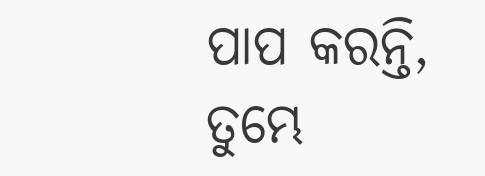ପାପ କରନ୍ତି, ତୁମ୍ଭେ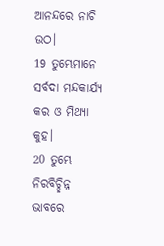ଆନନ୍ଦରେ ନାଚି ଉଠ।
19 ତୁମ୍ଭେମାନେ ସର୍ବଦା ମନ୍ଦକାର୍ଯ୍ୟ କର ଓ ମିଥ୍ୟା କୁହ।
20 ତୁମ୍ଭେ ନିରବିଚ୍ଛିନ୍ନ ଭାବରେ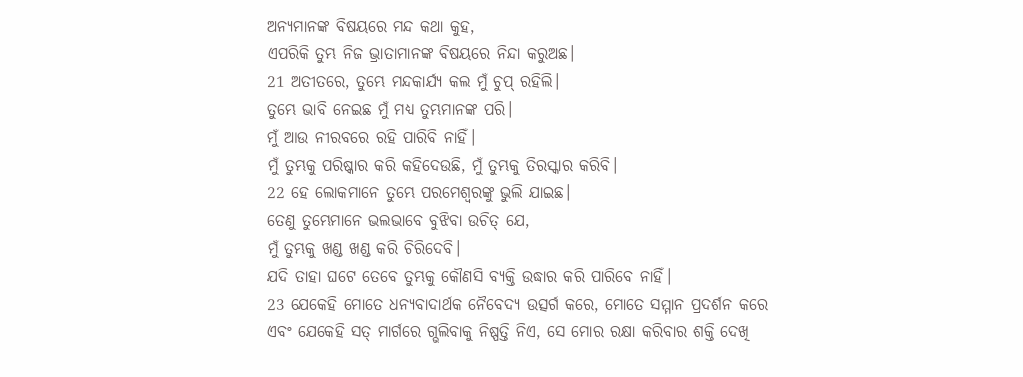ଅନ୍ୟମାନଙ୍କ ବିଷୟରେ ମନ୍ଦ କଥା କୁହ,
ଏପରିକି ତୁମ୍ଭ ନିଜ ଭ୍ରାତାମାନଙ୍କ ବିଷୟରେ ନିନ୍ଦା କରୁଅଛ।
21 ଅତୀତରେ, ତୁମ୍ଭେ ମନ୍ଦକାର୍ଯ୍ୟ କଲ ମୁଁ ଚୁପ୍ ରହିଲି।
ତୁମ୍ଭେ ଭାବି ନେଇଛ ମୁଁ ମଧ୍ୟ ତୁମ୍ଭମାନଙ୍କ ପରି।
ମୁଁ ଆଉ ନୀରବରେ ରହି ପାରିବି ନାହିଁ।
ମୁଁ ତୁମ୍ଭକୁ ପରିଷ୍କାର କରି କହିଦେଉଛି, ମୁଁ ତୁମ୍ଭକୁ ତିରସ୍କାର କରିବି।
22 ହେ ଲୋକମାନେ ତୁମ୍ଭେ ପରମେଶ୍ୱରଙ୍କୁ ଭୁଲି ଯାଇଛ।
ତେଣୁ ତୁମ୍ଭେମାନେ ଭଲଭାବେ ବୁଝିବା ଉଚିତ୍ ଯେ,
ମୁଁ ତୁମ୍ଭକୁ ଖଣ୍ଡ ଖଣ୍ଡ କରି ଚିରିଦେବି।
ଯଦି ତାହା ଘଟେ ତେବେ ତୁମ୍ଭକୁ କୌଣସି ବ୍ୟକ୍ତି ଉଦ୍ଧାର କରି ପାରିବେ ନାହିଁ।
23 ଯେକେହି ମୋତେ ଧନ୍ୟବାଦାର୍ଥକ ନୈବେଦ୍ୟ ଉତ୍ସର୍ଗ କରେ, ମୋତେ ସମ୍ମାନ ପ୍ରଦର୍ଶନ କରେ
ଏବଂ ଯେକେହି ସତ୍ ମାର୍ଗରେ ଗ୍ଭଲିବାକୁ ନିଷ୍ପତ୍ତି ନିଏ, ସେ ମୋର ରକ୍ଷା କରିବାର ଶକ୍ତି ଦେଖି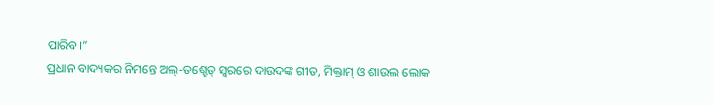ପାରିବ।”
ପ୍ରଧାନ ବାଦ୍ୟକର ନିମନ୍ତେ ଅଲ୍-ତଶ୍ହେତ୍ ସ୍ୱରରେ ଦାଉଦଙ୍କ ଗୀତ, ମିକ୍ତାମ୍ ଓ ଶାଉଲ ଲୋକ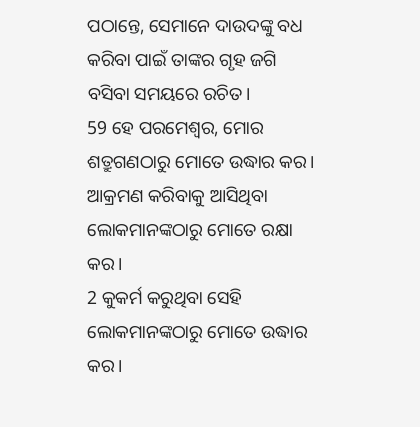ପଠାନ୍ତେ, ସେମାନେ ଦାଉଦଙ୍କୁ ବଧ କରିବା ପାଇଁ ତାଙ୍କର ଗୃହ ଜଗି ବସିବା ସମୟରେ ରଚିତ।
59 ହେ ପରମେଶ୍ୱର, ମୋର ଶତ୍ରୁଗଣଠାରୁ ମୋତେ ଉଦ୍ଧାର କର।
ଆକ୍ରମଣ କରିବାକୁ ଆସିଥିବା ଲୋକମାନଙ୍କଠାରୁ ମୋତେ ରକ୍ଷା କର।
2 କୁକର୍ମ କରୁଥିବା ସେହି ଲୋକମାନଙ୍କଠାରୁ ମୋତେ ଉଦ୍ଧାର କର।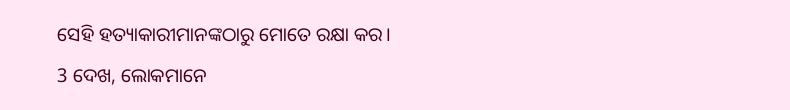ସେହି ହତ୍ୟାକାରୀମାନଙ୍କଠାରୁ ମୋତେ ରକ୍ଷା କର।
3 ଦେଖ, ଲୋକମାନେ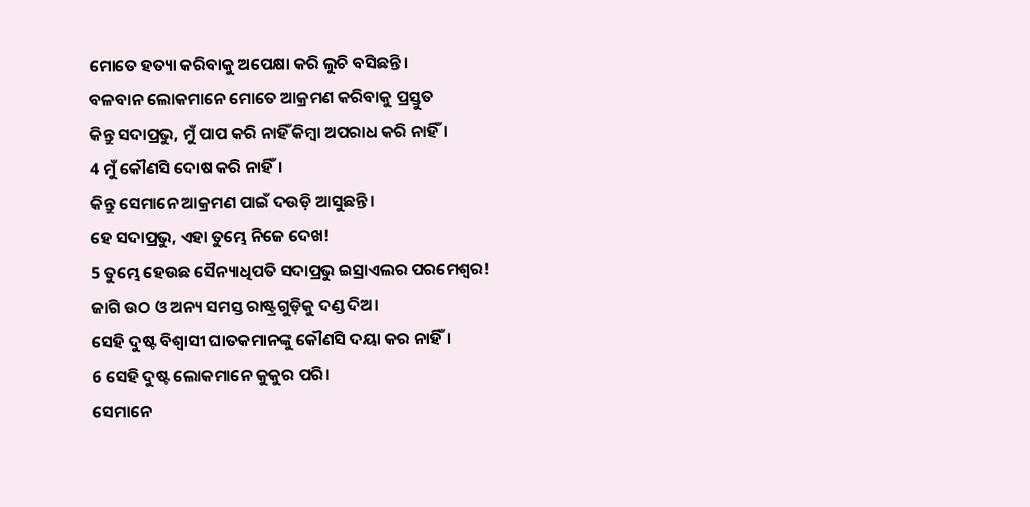ମୋତେ ହତ୍ୟା କରିବାକୁ ଅପେକ୍ଷା କରି ଲୁଚି ବସିଛନ୍ତି।
ବଳବାନ ଲୋକମାନେ ମୋତେ ଆକ୍ରମଣ କରିବାକୁ ପ୍ରସ୍ତୁତ
କିନ୍ତୁ ସଦାପ୍ରଭୁ, ମୁଁ ପାପ କରି ନାହିଁ କିମ୍ବା ଅପରାଧ କରି ନାହିଁ।
4 ମୁଁ କୌଣସି ଦୋଷ କରି ନାହିଁ।
କିନ୍ତୁ ସେମାନେ ଆକ୍ରମଣ ପାଇଁ ଦଉଡ଼ି ଆସୁଛନ୍ତି।
ହେ ସଦାପ୍ରଭୁ, ଏହା ତୁମ୍ଭେ ନିଜେ ଦେଖ!
5 ତୁମ୍ଭେ ହେଉଛ ସୈନ୍ୟାଧିପତି ସଦାପ୍ରଭୁ ଇସ୍ରାଏଲର ପରମେଶ୍ୱର!
ଜାଗି ଉଠ ଓ ଅନ୍ୟ ସମସ୍ତ ରାଷ୍ଟ୍ରଗୁଡ଼ିକୁ ଦଣ୍ଡ ଦିଅ।
ସେହି ଦୁଷ୍ଟ ବିଶ୍ୱାସୀ ଘାତକମାନଙ୍କୁ କୌଣସି ଦୟା କର ନାହିଁ।
6 ସେହି ଦୁଷ୍ଟ ଲୋକମାନେ କୁକୁର ପରି।
ସେମାନେ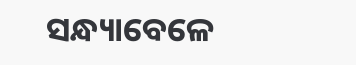ସନ୍ଧ୍ୟାବେଳେ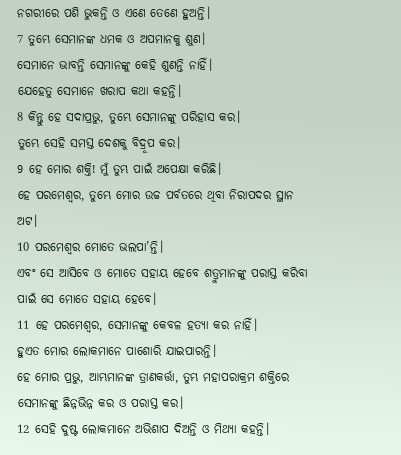ନଗରୀରେ ପଶି ଭୁକନ୍ତି ଓ ଏଣେ ତେଣେ ହୁଅନ୍ତି।
7 ତୁମ୍ଭେ ସେମାନଙ୍କ ଧମକ ଓ ଅପମାନକୁ ଶୁଣ।
ସେମାନେ ଭାବନ୍ତି ସେମାନଙ୍କୁ କେହି ଶୁଣନ୍ତି ନାହିଁ।
ଯେହେତୁ ସେମାନେ ଖରାପ କଥା କହନ୍ତି।
8 କିନ୍ତୁ ହେ ସଦାପ୍ରଭୁ, ତୁମ୍ଭେ ସେମାନଙ୍କୁ ପରିହାସ କର।
ତୁମ୍ଭେ ସେହି ସମସ୍ତ ଦେଶକୁ ବିଦ୍ରୂପ କର।
9 ହେ ମୋର ଶକ୍ତି! ମୁଁ ତୁମ୍ଭ ପାଇଁ ଅପେକ୍ଷା କରିଛି।
ହେ ପରମେଶ୍ୱର, ତୁମ୍ଭେ ମୋର ଉଚ୍ଚ ପର୍ବତରେ ଥିବା ନିରାପଦର ସ୍ଥାନ ଅଟ।
10 ପରମେଶ୍ୱର ମୋତେ ଭଲପା’ନ୍ତି।
ଏବଂ ସେ ଆସିବେ ଓ ମୋତେ ସହାୟ ହେବେ ଶତ୍ରୁମାନଙ୍କୁ ପରାସ୍ତ କରିବା ପାଇଁ ସେ ମୋତେ ସହାୟ ହେବେ।
11 ହେ ପରମେଶ୍ୱର, ସେମାନଙ୍କୁ କେବଳ ହତ୍ୟା କର ନାହିଁ।
ହୁଏତ ମୋର ଲୋକମାନେ ପାଶୋରି ଯାଇପାରନ୍ତି।
ହେ ମୋର ପ୍ରଭୁ, ଆମ୍ଭମାନଙ୍କ ତ୍ରାଣକର୍ତ୍ତା, ତୁମ୍ଭ ମହାପରାକ୍ରମ ଶକ୍ତିରେ ସେମାନଙ୍କୁ ଛିନ୍ନଭିନ୍ନ କର ଓ ପରାସ୍ତ କର।
12 ସେହି ଦୁଷ୍ଟ ଲୋକମାନେ ଅଭିଶାପ ଦିଅନ୍ତି ଓ ମିଥ୍ୟା କହନ୍ତି।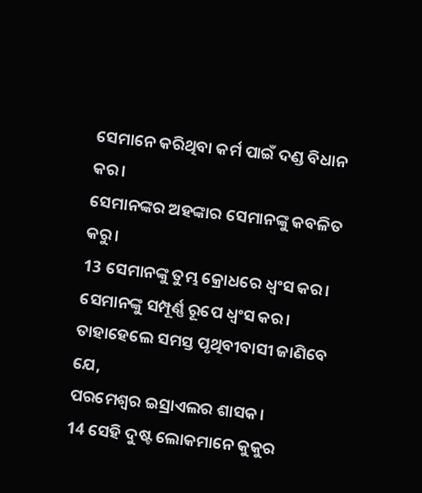ସେମାନେ କରିଥିବା କର୍ମ ପାଇଁ ଦଣ୍ଡ ବିଧାନ କର।
ସେମାନଙ୍କର ଅହଙ୍କାର ସେମାନଙ୍କୁ କବଳିତ କରୁ।
13 ସେମାନଙ୍କୁ ତୁମ୍ଭ କ୍ରୋଧରେ ଧ୍ୱଂସ କର।
ସେମାନଙ୍କୁ ସମ୍ପୂର୍ଣ୍ଣ ରୂପେ ଧ୍ୱଂସ କର।
ତାହାହେଲେ ସମସ୍ତ ପୃଥିବୀବାସୀ ଜାଣିବେ ଯେ,
ପରମେଶ୍ୱର ଇସ୍ରାଏଲର ଶାସକ।
14 ସେହି ଦୁଷ୍ଟ ଲୋକମାନେ କୁକୁର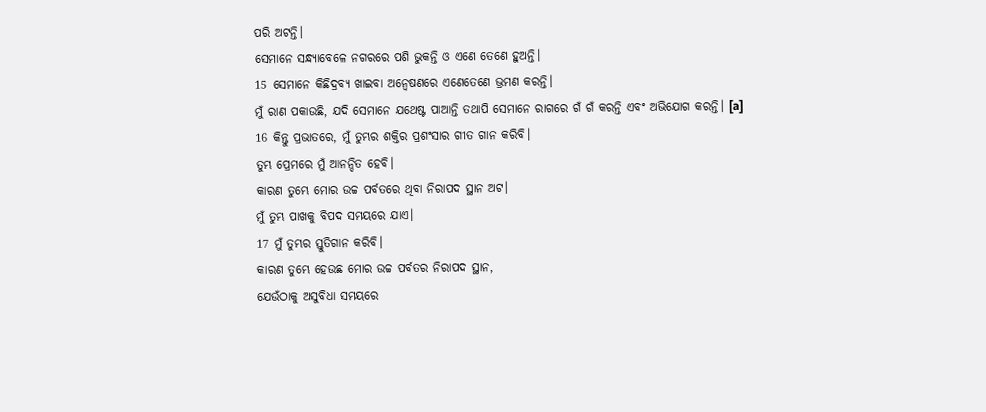ପରି ଅଟନ୍ତି।
ସେମାନେ ସନ୍ଧ୍ୟାବେଳେ ନଗରରେ ପଶି ଭୁକନ୍ତି ଓ ଏଣେ ତେଣେ ହୁଅନ୍ତି।
15 ସେମାନେ କିଛିଦ୍ରବ୍ୟ ଖାଇବା ଅନ୍ୱେଷଣରେ ଏଣେତେଣେ ଭ୍ରମଣ କରନ୍ତି।
ମୁଁ ରାଣ ପକାଉଛି, ଯଦି ସେମାନେ ଯଥେଷ୍ଟ ପାଆନ୍ତି ତଥାପି ସେମାନେ ରାଗରେ ଗଁ ଗଁ କରନ୍ତି ଏବଂ ଅଭିଯୋଗ କରନ୍ତି। [a]
16 କିନ୍ତୁ ପ୍ରଭାତରେ, ମୁଁ ତୁମ୍ଭର ଶକ୍ତିର ପ୍ରଶଂସାର ଗୀତ ଗାନ କରିବି।
ତୁମ୍ଭ ପ୍ରେମରେ ମୁଁ ଆନନ୍ଦିତ ହେବି।
କାରଣ ତୁମ୍ଭେ ମୋର ଉଚ୍ଚ ପର୍ବତରେ ଥିବା ନିରାପଦ ସ୍ଥାନ ଅଟ।
ମୁଁ ତୁମ୍ଭ ପାଖକୁ ବିପଦ ସମୟରେ ଯାଏ।
17 ମୁଁ ତୁମ୍ଭର ସ୍ତୁତିଗାନ କରିବି।
କାରଣ ତୁମ୍ଭେ ହେଉଛ ମୋର ଉଚ୍ଚ ପର୍ବତର ନିରାପଦ ସ୍ଥାନ,
ଯେଉଁଠାକୁ ଅସୁବିଧା ସମୟରେ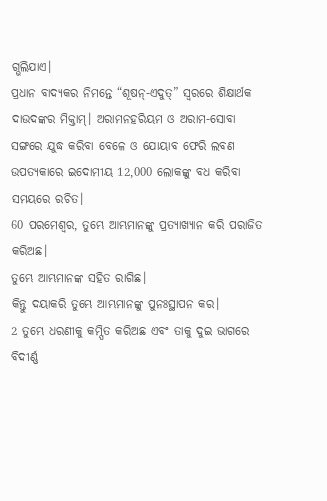ଗ୍ଭଲିଯାଏ।
ପ୍ରଧାନ ବାଦ୍ୟକର ନିମନ୍ତେ “ଶୂଷନ୍-ଏଦୁତ୍” ସ୍ୱରରେ ଶିକ୍ଷାର୍ଥକ ଦାଉଦଙ୍କର ମିକ୍ତାମ୍। ଅରାମନହରିୟମ ଓ ଅରାମ-ସୋବା ସଙ୍ଗରେ ଯୁଦ୍ଧ କରିବା ବେଳେ ଓ ଯୋୟାବ ଫେରି ଲବଣ ଉପତ୍ୟକାରେ ଇଦୋମୀୟ 12,000 ଲୋକଙ୍କୁ ବଧ କରିବା ସମୟରେ ରଚିତ।
60 ପରମେଶ୍ୱର, ତୁମ୍ଭେ ଆମ୍ଭମାନଙ୍କୁ ପ୍ରତ୍ୟାଖ୍ୟାନ କରି ପରାଜିତ କରିଅଛ।
ତୁମ୍ଭେ ଆମ୍ଭମାନଙ୍କ ସହିତ ରାଗିଛ।
କିନ୍ତୁ ଦୟାକରି ତୁମ୍ଭେ ଆମ୍ଭମାନଙ୍କୁ ପୁନଃସ୍ଥାପନ କର।
2 ତୁମ୍ଭେ ଧରଣୀକୁ କମ୍ପିତ କରିଅଛ ଏବଂ ତାକୁ ଦୁଇ ଭାଗରେ ବିଦୀର୍ଣ୍ଣ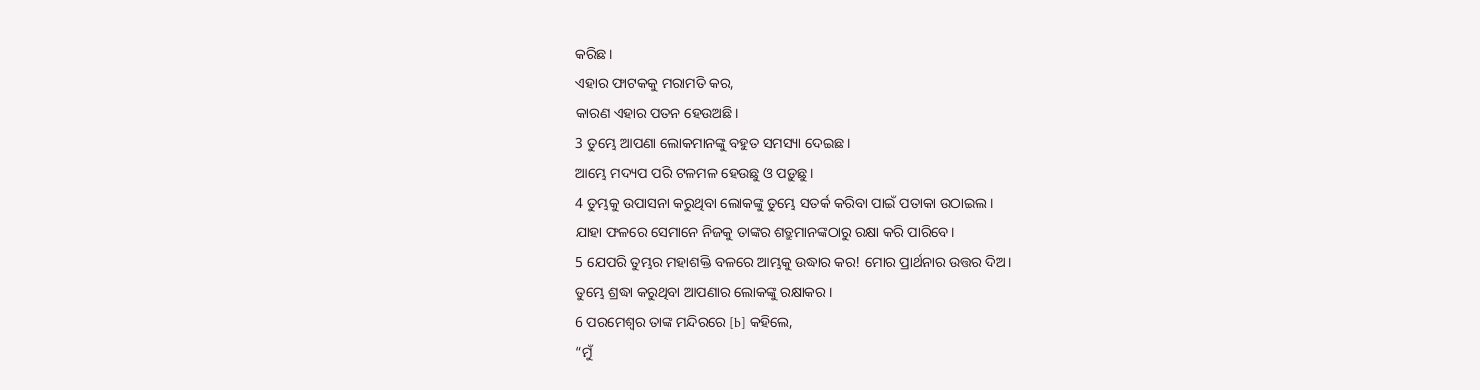କରିଛ।
ଏହାର ଫାଟକକୁ ମରାମତି କର,
କାରଣ ଏହାର ପତନ ହେଉଅଛି।
3 ତୁମ୍ଭେ ଆପଣା ଲୋକମାନଙ୍କୁ ବହୁତ ସମସ୍ୟା ଦେଇଛ।
ଆମ୍ଭେ ମଦ୍ୟପ ପରି ଟଳମଳ ହେଉଛୁ ଓ ପଡ଼ୁଛୁ।
4 ତୁମ୍ଭକୁ ଉପାସନା କରୁଥିବା ଲୋକଙ୍କୁ ତୁମ୍ଭେ ସତର୍କ କରିବା ପାଇଁ ପତାକା ଉଠାଇଲ।
ଯାହା ଫଳରେ ସେମାନେ ନିଜକୁ ତାଙ୍କର ଶତ୍ରୁମାନଙ୍କଠାରୁ ରକ୍ଷା କରି ପାରିବେ।
5 ଯେପରି ତୁମ୍ଭର ମହାଶକ୍ତି ବଳରେ ଆମ୍ଭକୁ ଉଦ୍ଧାର କର! ମୋର ପ୍ରାର୍ଥନାର ଉତ୍ତର ଦିଅ।
ତୁମ୍ଭେ ଶ୍ରଦ୍ଧା କରୁଥିବା ଆପଣାର ଲୋକଙ୍କୁ ରକ୍ଷାକର।
6 ପରମେଶ୍ୱର ତାଙ୍କ ମନ୍ଦିରରେ [b] କହିଲେ,
“ମୁଁ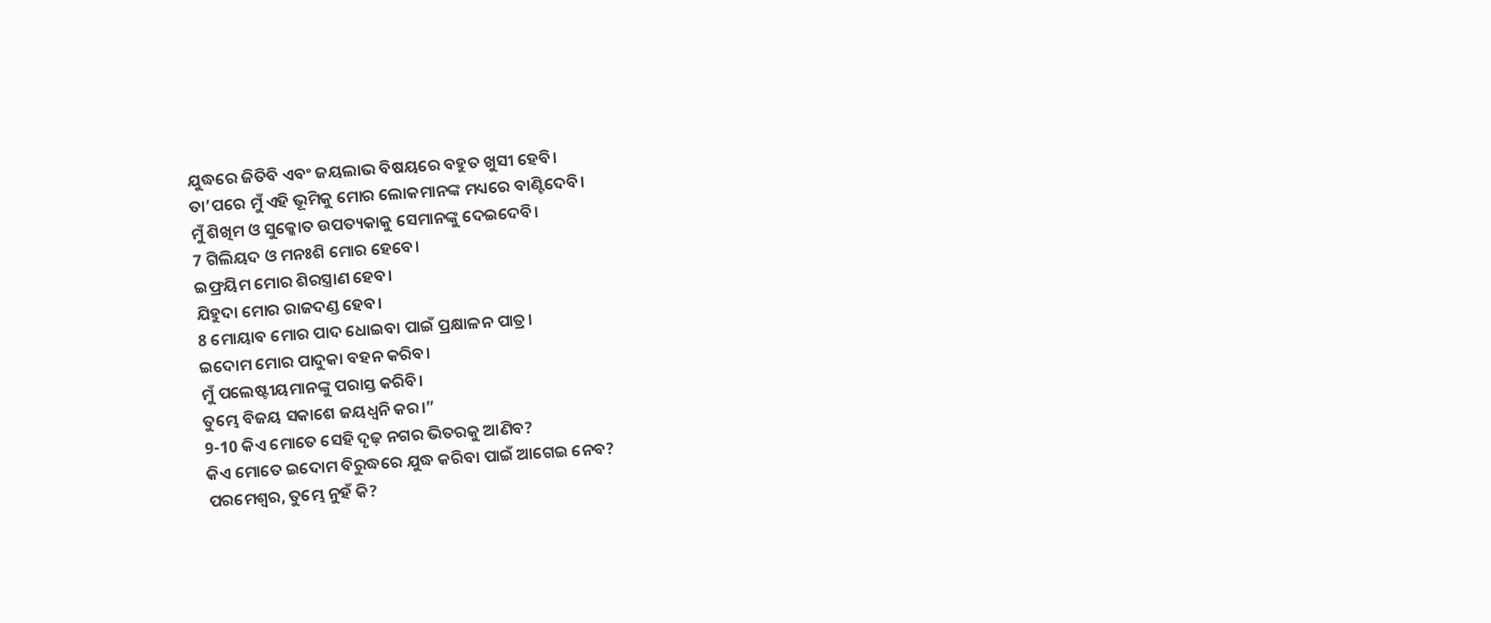ଯୁଦ୍ଧରେ ଜିତିବି ଏବଂ ଜୟଲାଭ ବିଷୟରେ ବହୁତ ଖୁସୀ ହେବି।
ତା’ପରେ ମୁଁ ଏହି ଭୂମିକୁ ମୋର ଲୋକମାନଙ୍କ ମଧ୍ୟରେ ବାଣ୍ଟିଦେବି।
ମୁଁ ଶିଖିମ ଓ ସୁକ୍କୋତ ଉପତ୍ୟକାକୁ ସେମାନଙ୍କୁ ଦେଇଦେବି।
7 ଗିଲିୟଦ ଓ ମନଃଶି ମୋର ହେବେ।
ଇଫ୍ରୟିମ ମୋର ଶିରସ୍ତ୍ରାଣ ହେବ।
ଯିହୁଦା ମୋର ରାଜଦଣ୍ଡ ହେବ।
8 ମୋୟାବ ମୋର ପାଦ ଧୋଇବା ପାଇଁ ପ୍ରକ୍ଷାଳନ ପାତ୍ର।
ଇଦୋମ ମୋର ପାଦୁକା ବହନ କରିବ।
ମୁଁ ପଲେଷ୍ଟୀୟମାନଙ୍କୁ ପରାସ୍ତ କରିବି।
ତୁମ୍ଭେ ବିଜୟ ସକାଶେ ଜୟଧ୍ୱନି କର।”
9-10 କିଏ ମୋତେ ସେହି ଦୃଢ଼ ନଗର ଭିତରକୁ ଆଣିବ?
କିଏ ମୋତେ ଇଦୋମ ବିରୁଦ୍ଧରେ ଯୁଦ୍ଧ କରିବା ପାଇଁ ଆଗେଇ ନେବ?
ପରମେଶ୍ୱର, ତୁମ୍ଭେ ନୁହଁ କି?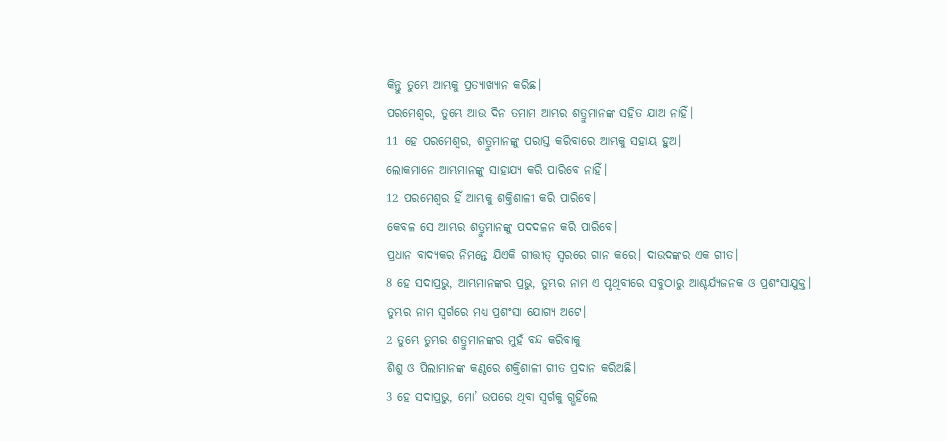କିନ୍ତୁ ତୁମ୍ଭେ ଆମ୍ଭକୁ ପ୍ରତ୍ୟାଖ୍ୟାନ କରିଛ।
ପରମେଶ୍ୱର, ତୁମ୍ଭେ ଆଉ ଦିନ ତମାମ ଆମ୍ଭର ଶତ୍ରୁମାନଙ୍କ ସହିତ ଯାଅ ନାହିଁ।
11 ହେ ପରମେଶ୍ୱର, ଶତ୍ରୁମାନଙ୍କୁ ପରାସ୍ତ କରିବାରେ ଆମ୍ଭକୁ ସହାୟ ହୁଅ।
ଲୋକମାନେ ଆମ୍ଭମାନଙ୍କୁ ସାହାଯ୍ୟ କରି ପାରିବେ ନାହିଁ।
12 ପରମେଶ୍ୱର ହିଁ ଆମ୍ଭକୁ ଶକ୍ତିଶାଳୀ କରି ପାରିବେ।
କେବଳ ସେ ଆମ୍ଭର ଶତ୍ରୁମାନଙ୍କୁ ପଦଦଳନ କରି ପାରିବେ।
ପ୍ରଧାନ ବାଦ୍ୟକର ନିମନ୍ତେ ଯିଏକି ଗୀତ୍ତୀତ୍ ସ୍ୱରରେ ଗାନ କରେ। ଦାଉଦଙ୍କର ଏକ ଗୀତ।
8 ହେ ସଦାପ୍ରଭୁ, ଆମ୍ଭମାନଙ୍କର ପ୍ରଭୁ, ତୁମ୍ଭର ନାମ ଏ ପୃଥିବୀରେ ସବୁଠାରୁ ଆଶ୍ଚର୍ଯ୍ୟଜନକ ଓ ପ୍ରଶଂସାଯୁକ୍ତ।
ତୁମ୍ଭର ନାମ ସ୍ୱର୍ଗରେ ମଧ୍ୟ ପ୍ରଶଂସା ଯୋଗ୍ୟ ଅଟେ।
2 ତୁମ୍ଭେ ତୁମ୍ଭର ଶତ୍ରୁମାନଙ୍କର ମୁହଁ ବନ୍ଦ କରିବାକୁ
ଶିଶୁ ଓ ପିଲାମାନଙ୍କ କଣ୍ଠରେ ଶକ୍ତିଶାଳୀ ଗୀତ ପ୍ରଦାନ କରିଅଛି।
3 ହେ ସଦାପ୍ରଭୁ, ମୋ’ ଉପରେ ଥିବା ସ୍ୱର୍ଗକୁ ଗ୍ଭହିଁଲେ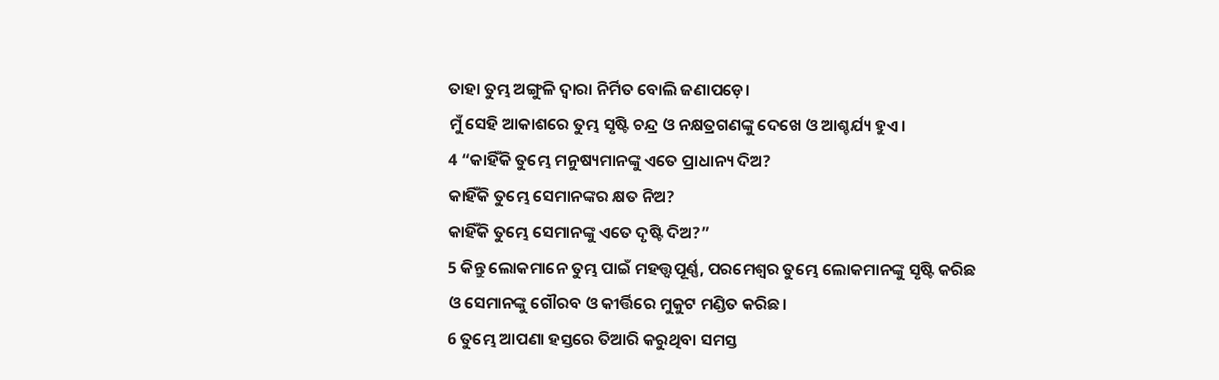ତାହା ତୁମ୍ଭ ଅଙ୍ଗୁଳି ଦ୍ୱାରା ନିର୍ମିତ ବୋଲି ଜଣାପଡ଼େ।
ମୁଁ ସେହି ଆକାଶରେ ତୁମ୍ଭ ସୃଷ୍ଟି ଚନ୍ଦ୍ର ଓ ନକ୍ଷତ୍ରଗଣଙ୍କୁ ଦେଖେ ଓ ଆଶ୍ଚର୍ଯ୍ୟ ହୁଏ।
4 “କାହିଁକି ତୁମ୍ଭେ ମନୁଷ୍ୟମାନଙ୍କୁ ଏତେ ପ୍ରାଧାନ୍ୟ ଦିଅ?
କାହିଁକି ତୁମ୍ଭେ ସେମାନଙ୍କର କ୍ଷତ ନିଅ?
କାହିଁକି ତୁମ୍ଭେ ସେମାନଙ୍କୁ ଏତେ ଦୃଷ୍ଟି ଦିଅ?”
5 କିନ୍ତୁ ଲୋକମାନେ ତୁମ୍ଭ ପାଇଁ ମହତ୍ତ୍ୱପୂର୍ଣ୍ଣ, ପରମେଶ୍ୱର ତୁମ୍ଭେ ଲୋକମାନଙ୍କୁ ସୃଷ୍ଟି କରିଛ
ଓ ସେମାନଙ୍କୁ ଗୌରବ ଓ କୀର୍ତ୍ତିରେ ମୁକୁଟ ମଣ୍ଡିତ କରିଛ।
6 ତୁମ୍ଭେ ଆପଣା ହସ୍ତରେ ତିଆରି କରୁଥିବା ସମସ୍ତ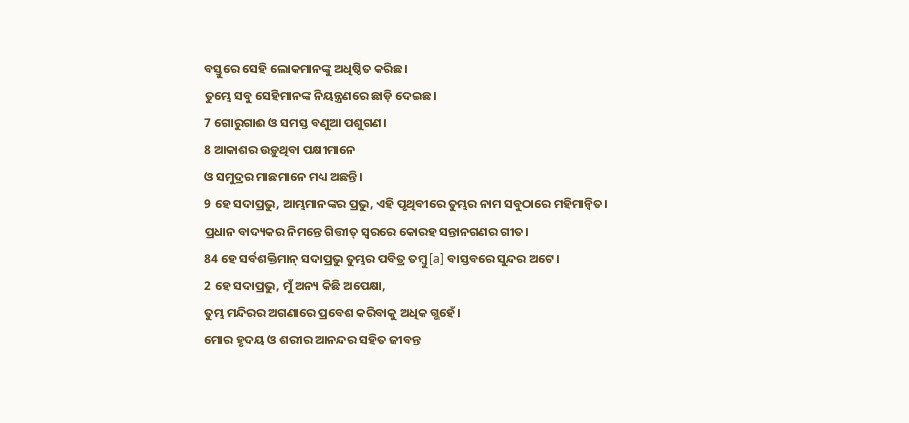ବସ୍ତୁରେ ସେହି ଲୋକମାନଙ୍କୁ ଅଧିଷ୍ଠିତ କରିଛ।
ତୁମ୍ଭେ ସବୁ ସେହିମାନଙ୍କ ନିୟନ୍ତ୍ରଣରେ ଛାଡ଼ି ଦେଇଛ।
7 ଗୋରୁଗାଈ ଓ ସମସ୍ତ ବଣୁଆ ପଶୁଗଣ।
8 ଆକାଶର ଉଡ଼ୁଥିବା ପକ୍ଷୀମାନେ
ଓ ସମୁଦ୍ରର ମାଛମାନେ ମଧ୍ୟ ଅଛନ୍ତି।
9 ହେ ସଦାପ୍ରଭୁ, ଆମ୍ଭମାନଙ୍କର ପ୍ରଭୁ, ଏହି ପୃଥିବୀରେ ତୁମ୍ଭର ନାମ ସବୁଠାରେ ମହିମାନ୍ୱିତ।
ପ୍ରଧାନ ବାଦ୍ୟକର ନିମନ୍ତେ ଗିତ୍ତୀତ୍ ସ୍ୱରରେ କୋରହ ସନ୍ତାନଗଣର ଗୀତ।
84 ହେ ସର୍ବଶକ୍ତିମାନ୍ ସଦାପ୍ରଭୁ ତୁମ୍ଭର ପବିତ୍ର ତମ୍ବୁ [a] ବାସ୍ତବରେ ସୁନ୍ଦର ଅଟେ।
2 ହେ ସଦାପ୍ରଭୁ, ମୁଁ ଅନ୍ୟ କିଛି ଅପେକ୍ଷା,
ତୁମ୍ଭ ମନ୍ଦିରର ଅଗଣାରେ ପ୍ରବେଶ କରିବାକୁ ଅଧିକ ଗ୍ଭହେଁ।
ମୋର ହୃଦୟ ଓ ଶରୀର ଆନନ୍ଦର ସହିତ ଜୀବନ୍ତ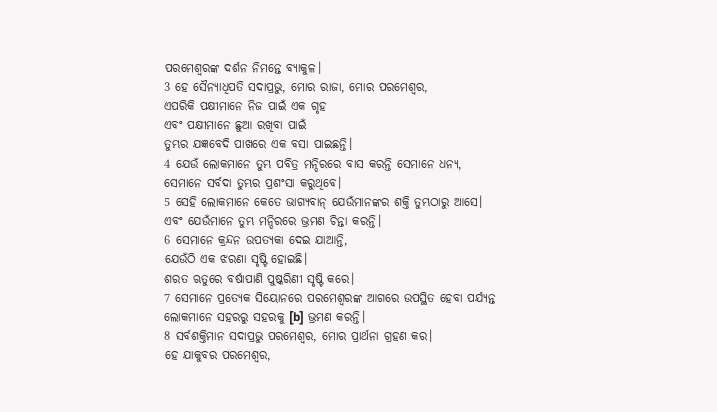ପରମେଶ୍ୱରଙ୍କ ଦର୍ଶନ ନିମନ୍ତେ ବ୍ୟାକୁଳ।
3 ହେ ସୈନ୍ୟାଧିପତି ସଦାପ୍ରଭୁ, ମୋର ରାଜା, ମୋର ପରମେଶ୍ୱର,
ଏପରିକି ପକ୍ଷୀମାନେ ନିଜ ପାଇଁ ଏକ ଗୃହ
ଏବଂ ପକ୍ଷୀମାନେ ଛୁଆ ରଖିବା ପାଇଁ
ତୁମ୍ଭର ଯଜ୍ଞବେଦି ପାଖରେ ଏକ ବସା ପାଇଛନ୍ତି।
4 ଯେଉଁ ଲୋକମାନେ ତୁମ୍ଭ ପବିତ୍ର ମନ୍ଦିରରେ ବାସ କରନ୍ତି ସେମାନେ ଧନ୍ୟ,
ସେମାନେ ସର୍ବଦା ତୁମ୍ଭର ପ୍ରଶଂସା କରୁଥିବେ।
5 ସେହି ଲୋକମାନେ କେତେ ଭାଗ୍ୟବାନ୍ ଯେଉଁମାନଙ୍କର ଶକ୍ତି ତୁମ୍ଭଠାରୁ ଆସେ।
ଏବଂ ଯେଉଁମାନେ ତୁମ୍ଭ ମନ୍ଦିରରେ ଭ୍ରମଣ ଚିନ୍ତା କରନ୍ତି।
6 ସେମାନେ କ୍ରନ୍ଦନ ଉପତ୍ୟକା ଦେଇ ଯାଆନ୍ତି,
ଯେଉଁଠି ଏକ ଝରଣା ସୃଷ୍ଟି ହୋଇଛି।
ଶରତ ଋତୁରେ ବର୍ଷାପାଣି ପୁଷ୍କରିଣୀ ସୃଷ୍ଟି କରେ।
7 ସେମାନେ ପ୍ରତ୍ୟେକ ସିୟୋନରେ ପରମେଶ୍ୱରଙ୍କ ଆଗରେ ଉପସ୍ଥିତ ହେବା ପର୍ଯ୍ୟନ୍ତ
ଲୋକମାନେ ସହରରୁ ସହରକୁ [b] ଭ୍ରମଣ କରନ୍ତି।
8 ସର୍ବଶକ୍ତିମାନ ସଦାପ୍ରଭୁ ପରମେଶ୍ୱର, ମୋର ପ୍ରାର୍ଥନା ଗ୍ରହଣ କର।
ହେ ଯାକୁବର ପରମେଶ୍ୱର,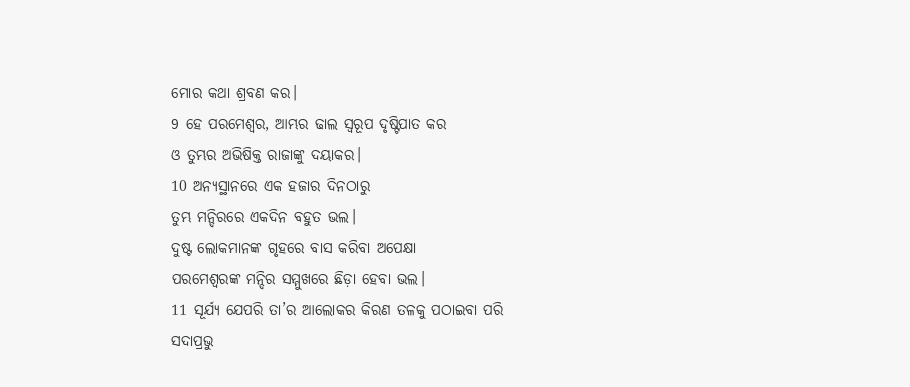ମୋର କଥା ଶ୍ରବଣ କର।
9 ହେ ପରମେଶ୍ୱର, ଆମ୍ଭର ଢାଲ ସ୍ୱରୂପ ଦୃଷ୍ଟିପାତ କର
ଓ ତୁମ୍ଭର ଅଭିଷିକ୍ତ ରାଜାଙ୍କୁ ଦୟାକର।
10 ଅନ୍ୟସ୍ଥାନରେ ଏକ ହଜାର ଦିନଠାରୁ
ତୁମ୍ଭ ମନ୍ଦିରରେ ଏକଦିନ ବହୁତ ଭଲ।
ଦୁଷ୍ଟ ଲୋକମାନଙ୍କ ଗୃହରେ ବାସ କରିବା ଅପେକ୍ଷା
ପରମେଶ୍ୱରଙ୍କ ମନ୍ଦିର ସମ୍ମୁଖରେ ଛିଡ଼ା ହେବା ଭଲ।
11 ସୂର୍ଯ୍ୟ ଯେପରି ତା’ର ଆଲୋକର କିରଣ ତଳକୁ ପଠାଇବା ପରି
ସଦାପ୍ରଭୁ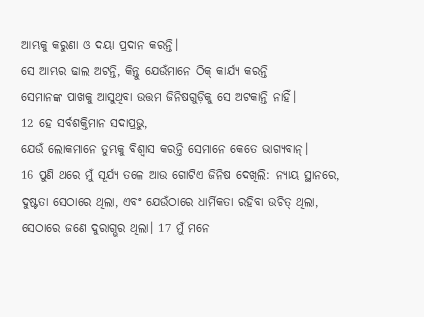ଆମ୍ଭକୁ କରୁଣା ଓ ଦୟା ପ୍ରଦାନ କରନ୍ତି।
ସେ ଆମ୍ଭର ଢାଲ ଅଟନ୍ତି, କିନ୍ତୁ ଯେଉଁମାନେ ଠିକ୍ କାର୍ଯ୍ୟ କରନ୍ତି
ସେମାନଙ୍କ ପାଖକୁ ଆସୁଥିବା ଉତ୍ତମ ଜିନିଷଗୁଡ଼ିକୁ ସେ ଅଟକାନ୍ତି ନାହିଁ।
12 ହେ ସର୍ବଶକ୍ତିମାନ ସଦାପ୍ରଭୁ,
ଯେଉଁ ଲୋକମାନେ ତୁମ୍ଭକୁ ବିଶ୍ୱାସ କରନ୍ତି ସେମାନେ କେତେ ଭାଗ୍ୟବାନ୍।
16 ପୁଣି ଥରେ ମୁଁ ସୂର୍ଯ୍ୟ ତଳେ ଆଉ ଗୋଟିଏ ଜିନିଷ ଦେଖିଲି: ନ୍ୟାୟ ସ୍ଥାନରେ, ଦୁଷ୍ଟତା ସେଠାରେ ଥିଲା, ଏବଂ ଯେଉଁଠାରେ ଧାର୍ମିକତା ରହିବା ଉଚିତ୍ ଥିଲା, ସେଠାରେ ଜଣେ ଦୁରାଗ୍ଭର ଥିଲା। 17 ମୁଁ ମନେ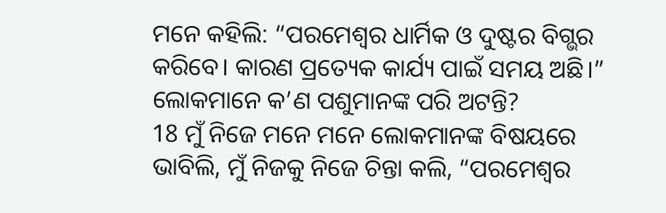ମନେ କହିଲି: “ପରମେଶ୍ୱର ଧାର୍ମିକ ଓ ଦୁଷ୍ଟର ବିଗ୍ଭର କରିବେ। କାରଣ ପ୍ରତ୍ୟେକ କାର୍ଯ୍ୟ ପାଇଁ ସମୟ ଅଛି।”
ଲୋକମାନେ କ’ଣ ପଶୁମାନଙ୍କ ପରି ଅଟନ୍ତି?
18 ମୁଁ ନିଜେ ମନେ ମନେ ଲୋକମାନଙ୍କ ବିଷୟରେ ଭାବିଲି, ମୁଁ ନିଜକୁ ନିଜେ ଚିନ୍ତା କଲି, “ପରମେଶ୍ୱର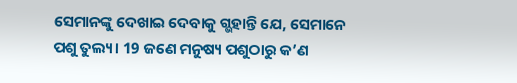ସେମାନଙ୍କୁ ଦେଖାଇ ଦେବାକୁ ଗ୍ଭହାନ୍ତି ଯେ, ସେମାନେ ପଶୁ ତୁଲ୍ୟ। 19 ଜଣେ ମନୁଷ୍ୟ ପଶୁଠାରୁ କ’ଣ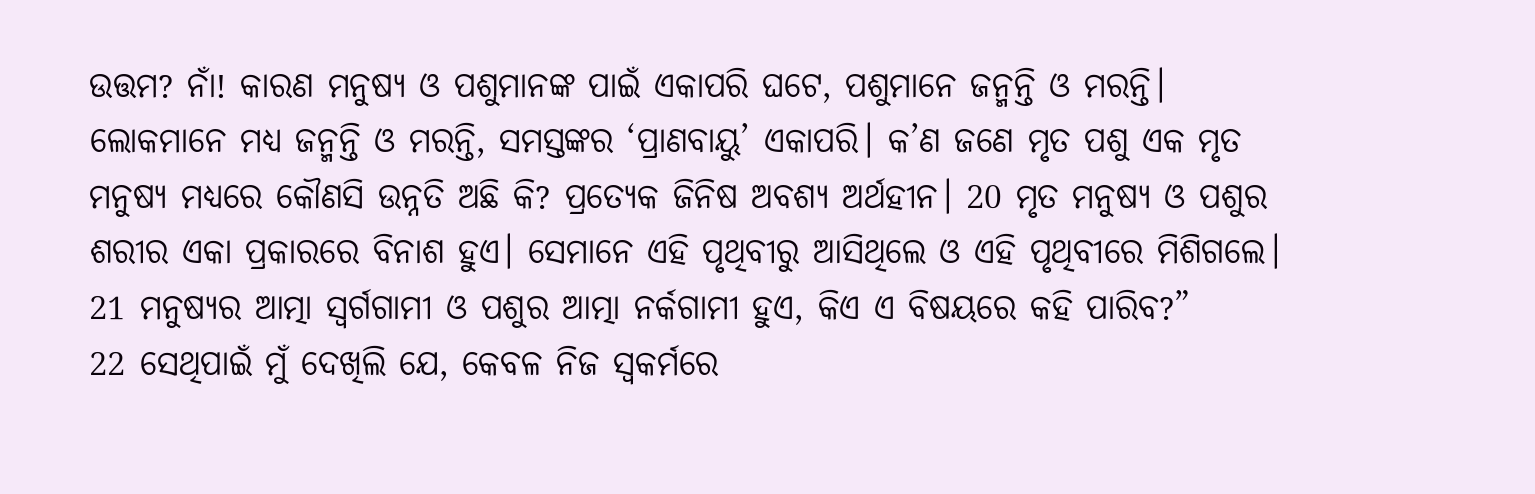ଉତ୍ତମ? ନାଁ! କାରଣ ମନୁଷ୍ୟ ଓ ପଶୁମାନଙ୍କ ପାଇଁ ଏକାପରି ଘଟେ, ପଶୁମାନେ ଜନ୍ମନ୍ତି ଓ ମରନ୍ତି। ଲୋକମାନେ ମଧ୍ୟ ଜନ୍ମନ୍ତି ଓ ମରନ୍ତି, ସମସ୍ତଙ୍କର ‘ପ୍ରାଣବାୟୁ’ ଏକାପରି। କ’ଣ ଜଣେ ମୃତ ପଶୁ ଏକ ମୃତ ମନୁଷ୍ୟ ମଧ୍ୟରେ କୌଣସି ଉନ୍ନତି ଅଛି କି? ପ୍ରତ୍ୟେକ ଜିନିଷ ଅବଶ୍ୟ ଅର୍ଥହୀନ। 20 ମୃତ ମନୁଷ୍ୟ ଓ ପଶୁର ଶରୀର ଏକା ପ୍ରକାରରେ ବିନାଶ ହୁଏ। ସେମାନେ ଏହି ପୃଥିବୀରୁ ଆସିଥିଲେ ଓ ଏହି ପୃଥିବୀରେ ମିଶିଗଲେ। 21 ମନୁଷ୍ୟର ଆତ୍ମା ସ୍ୱର୍ଗଗାମୀ ଓ ପଶୁର ଆତ୍ମା ନର୍କଗାମୀ ହୁଏ, କିଏ ଏ ବିଷୟରେ କହି ପାରିବ?”
22 ସେଥିପାଇଁ ମୁଁ ଦେଖିଲି ଯେ, କେବଳ ନିଜ ସ୍ୱକର୍ମରେ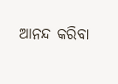ଆନନ୍ଦ କରିବା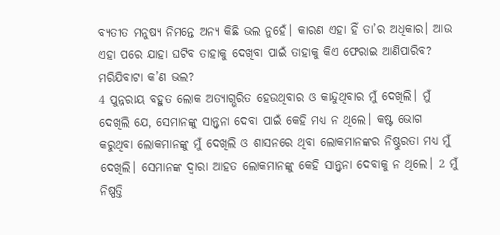ବ୍ୟତୀତ ମନୁଷ୍ୟ ନିମନ୍ତେ ଅନ୍ୟ କିଛି ଭଲ ନୁହେଁ। କାରଣ ଏହା ହିଁ ତା’ର ଅଧିକାର। ଆଉ ଏହା ପରେ ଯାହା ଘଟିବ ତାହାକୁ ଦେଖିବା ପାଇଁ ତାହାକୁ କିଏ ଫେରାଇ ଆଣିପାରିବ?
ମରିଯିବାଟା କ’ଣ ଭଲ?
4 ପୁନ୍ନରାୟ ବହୁତ ଲୋକ ଅତ୍ୟାଗ୍ଭରିତ ହେଉଥିବାର ଓ କାନ୍ଦୁଥିବାର ମୁଁ ଦେଖିଲି। ମୁଁ ଦେଖିଲି ଯେ, ସେମାନଙ୍କୁ ସାନ୍ତ୍ୱନା ଦେବା ପାଇଁ କେହି ମଧ୍ୟ ନ ଥିଲେ। କଷ୍ଟ ଭୋଗ କରୁଥିବା ଲୋକମାନଙ୍କୁ ମୁଁ ଦେଖିଲି ଓ ଶାସନରେ ଥିବା ଲୋକମାନଙ୍କର ନିଷ୍ଠୁରତା ମଧ୍ୟ ମୁଁ ଦେଖିଲି। ସେମାନଙ୍କ ଦ୍ୱାରା ଆହତ ଲୋକମାନଙ୍କୁ କେହି ସାନ୍ତ୍ୱନା ଦେବାକୁ ନ ଥିଲେ। 2 ମୁଁ ନିଷ୍ପତ୍ତି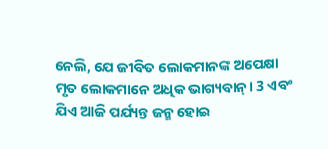ନେଲି, ଯେ ଜୀବିତ ଲୋକମାନଙ୍କ ଅପେକ୍ଷା ମୃତ ଲୋକମାନେ ଅଧିକ ଭାଗ୍ୟବାନ୍। 3 ଏବଂ ଯିଏ ଆଜି ପର୍ଯ୍ୟନ୍ତ ଜନ୍ମ ହୋଇ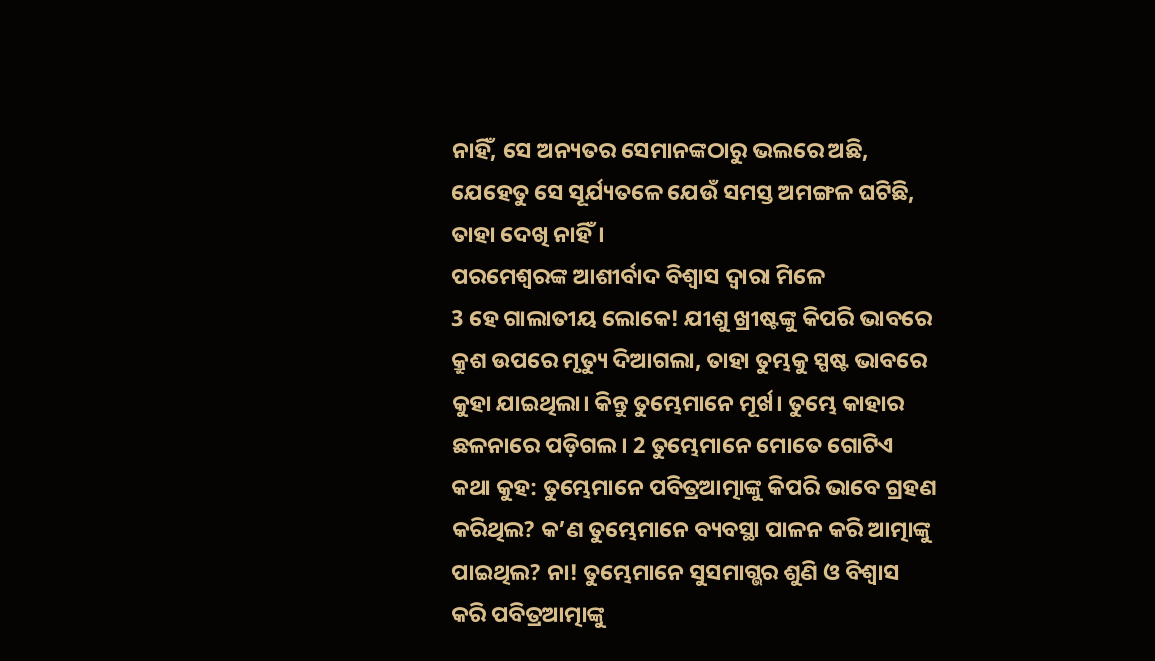ନାହିଁ, ସେ ଅନ୍ୟତର ସେମାନଙ୍କଠାରୁ ଭଲରେ ଅଛି, ଯେହେତୁ ସେ ସୂର୍ଯ୍ୟତଳେ ଯେଉଁ ସମସ୍ତ ଅମଙ୍ଗଳ ଘଟିଛି, ତାହା ଦେଖି ନାହିଁ।
ପରମେଶ୍ୱରଙ୍କ ଆଶୀର୍ବାଦ ବିଶ୍ୱାସ ଦ୍ୱାରା ମିଳେ
3 ହେ ଗାଲାତୀୟ ଲୋକେ! ଯୀଶୁ ଖ୍ରୀଷ୍ଟଙ୍କୁ କିପରି ଭାବରେ କ୍ରୁଶ ଉପରେ ମୃତ୍ୟୁ ଦିଆଗଲା, ତାହା ତୁମ୍ଭକୁ ସ୍ପଷ୍ଟ ଭାବରେ କୁହା ଯାଇଥିଲା। କିନ୍ତୁ ତୁମ୍ଭେମାନେ ମୂର୍ଖ। ତୁମ୍ଭେ କାହାର ଛଳନାରେ ପଡ଼ିଗଲ। 2 ତୁମ୍ଭେମାନେ ମୋତେ ଗୋଟିଏ କଥା କୁହ: ତୁମ୍ଭେମାନେ ପବିତ୍ରଆତ୍ମାଙ୍କୁ କିପରି ଭାବେ ଗ୍ରହଣ କରିଥିଲ? କ’ଣ ତୁମ୍ଭେମାନେ ବ୍ୟବସ୍ଥା ପାଳନ କରି ଆତ୍ମାଙ୍କୁ ପାଇଥିଲ? ନା! ତୁମ୍ଭେମାନେ ସୁସମାଗ୍ଭର ଶୁଣି ଓ ବିଶ୍ୱାସ କରି ପବିତ୍ରଆତ୍ମାଙ୍କୁ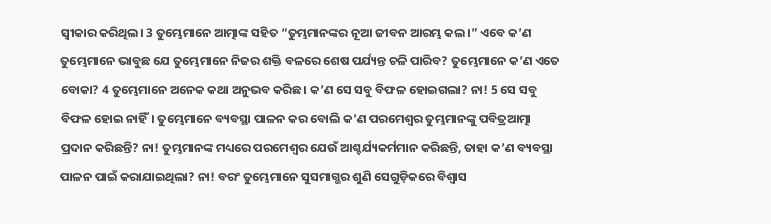ସ୍ୱୀକାର କରିଥିଲ। 3 ତୁମ୍ଭେମାନେ ଆତ୍ମାଙ୍କ ସହିତ “ତୁମ୍ଭମାନଙ୍କର ନୂଆ ଜୀବନ ଆରମ୍ଭ କଲ।” ଏବେ କ’ଣ ତୁମ୍ଭେମାନେ ଭାବୁଛ ଯେ ତୁମ୍ଭେମାନେ ନିଜର ଶକ୍ତି ବଳରେ ଶେଷ ପର୍ଯ୍ୟନ୍ତ ଚଳି ପାରିବ? ତୁମ୍ଭେମାନେ କ’ଣ ଏତେ ବୋକା? 4 ତୁମ୍ଭେମାନେ ଅନେକ କଥା ଅନୁଭବ କରିଛ। କ’ଣ ସେ ସବୁ ବିଫଳ ହୋଇଗଲା? ନା! 5 ସେ ସବୁ ବିଫଳ ହୋଇ ନାହିଁ। ତୁମ୍ଭେମାନେ ବ୍ୟବସ୍ଥା ପାଳନ କର ବୋଲି କ’ଣ ପରମେଶ୍ୱର ତୁମ୍ଭମାନଙ୍କୁ ପବିତ୍ରଆତ୍ମା ପ୍ରଦାନ କରିଛନ୍ତି? ନା! ତୁମ୍ଭମାନଙ୍କ ମଧ୍ୟରେ ପରମେଶ୍ୱର ଯେଉଁ ଆଶ୍ଚର୍ଯ୍ୟକର୍ମମାନ କରିଛନ୍ତି, ତାହା କ’ଣ ବ୍ୟବସ୍ଥା ପାଳନ ପାଇଁ କରାଯାଇଥିଲା? ନା! ବରଂ ତୁମ୍ଭେମାନେ ସୁସମାଗ୍ଭର ଶୁଣି ସେଗୁଡ଼ିକରେ ବିଶ୍ୱାସ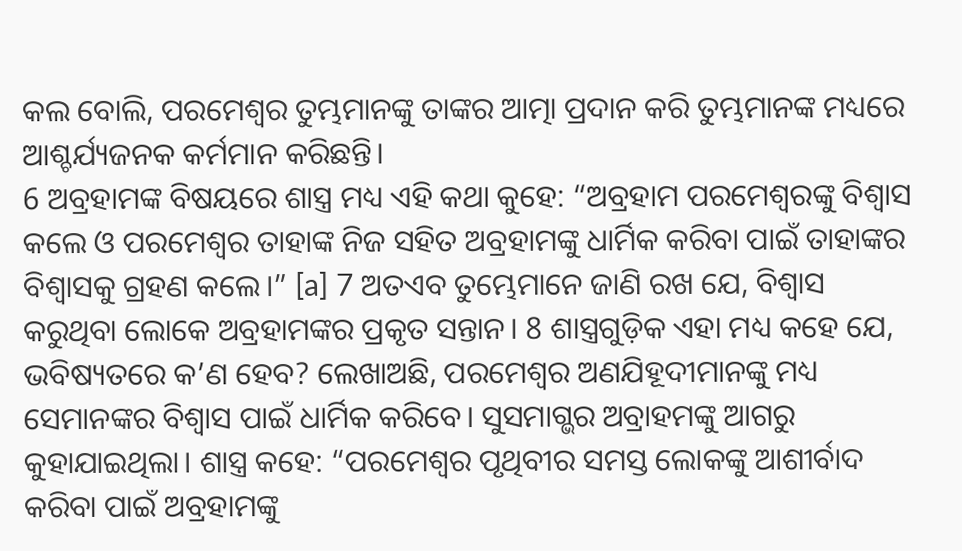କଲ ବୋଲି, ପରମେଶ୍ୱର ତୁମ୍ଭମାନଙ୍କୁ ତାଙ୍କର ଆତ୍ମା ପ୍ରଦାନ କରି ତୁମ୍ଭମାନଙ୍କ ମଧ୍ୟରେ ଆଶ୍ଚର୍ଯ୍ୟଜନକ କର୍ମମାନ କରିଛନ୍ତି।
6 ଅବ୍ରହାମଙ୍କ ବିଷୟରେ ଶାସ୍ତ୍ର ମଧ୍ୟ ଏହି କଥା କୁହେ: “ଅବ୍ରହାମ ପରମେଶ୍ୱରଙ୍କୁ ବିଶ୍ୱାସ କଲେ ଓ ପରମେଶ୍ୱର ତାହାଙ୍କ ନିଜ ସହିତ ଅବ୍ରହାମଙ୍କୁ ଧାର୍ମିକ କରିବା ପାଇଁ ତାହାଙ୍କର ବିଶ୍ୱାସକୁ ଗ୍ରହଣ କଲେ।” [a] 7 ଅତଏବ ତୁମ୍ଭେମାନେ ଜାଣି ରଖ ଯେ, ବିଶ୍ୱାସ କରୁଥିବା ଲୋକେ ଅବ୍ରହାମଙ୍କର ପ୍ରକୃତ ସନ୍ତାନ। 8 ଶାସ୍ତ୍ରଗୁଡ଼ିକ ଏହା ମଧ୍ୟ କହେ ଯେ, ଭବିଷ୍ୟତରେ କ’ଣ ହେବ? ଲେଖାଅଛି, ପରମେଶ୍ୱର ଅଣଯିହୂଦୀମାନଙ୍କୁ ମଧ୍ୟ ସେମାନଙ୍କର ବିଶ୍ୱାସ ପାଇଁ ଧାର୍ମିକ କରିବେ। ସୁସମାଗ୍ଭର ଅବ୍ରାହମଙ୍କୁ ଆଗରୁ କୁହାଯାଇଥିଲା। ଶାସ୍ତ୍ର କହେ: “ପରମେଶ୍ୱର ପୃଥିବୀର ସମସ୍ତ ଲୋକଙ୍କୁ ଆଶୀର୍ବାଦ କରିବା ପାଇଁ ଅବ୍ରହାମଙ୍କୁ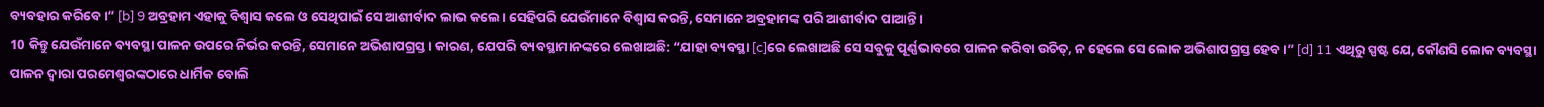ବ୍ୟବହାର କରିବେ।” [b] 9 ଅବ୍ରହାମ ଏହାକୁ ବିଶ୍ୱାସ କଲେ ଓ ସେଥିପାଇଁ ସେ ଆଶୀର୍ବାଦ ଲାଭ କଲେ। ସେହିପରି ଯେଉଁମାନେ ବିଶ୍ୱାସ କରନ୍ତି, ସେମାନେ ଅବ୍ରହାମଙ୍କ ପରି ଆଶୀର୍ବାଦ ପାଆନ୍ତି।
10 କିନ୍ତୁ ଯେଉଁମାନେ ବ୍ୟବସ୍ଥା ପାଳନ ଉପରେ ନିର୍ଭର କରନ୍ତି, ସେମାନେ ଅଭିଶାପଗ୍ରସ୍ତ। କାରଣ, ଯେପରି ବ୍ୟବସ୍ଥାମାନଙ୍କରେ ଲେଖାଅଛି: “ଯାହା ବ୍ୟବସ୍ଥା [c]ରେ ଲେଖାଅଛି ସେ ସବୁକୁ ପୂର୍ଣ୍ଣଭାବରେ ପାଳନ କରିବା ଉଚିତ୍, ନ ହେଲେ ସେ ଲୋକ ଅଭିଶାପଗ୍ରସ୍ତ ହେବ।” [d] 11 ଏଥିରୁ ସ୍ପଷ୍ଟ ଯେ, କୌଣସି ଲୋକ ବ୍ୟବସ୍ଥା ପାଳନ ଦ୍ୱାରା ପରମେଶ୍ୱରଙ୍କଠାରେ ଧାର୍ମିକ ବୋଲି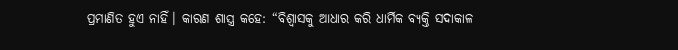ପ୍ରମାଣିତ ହୁଏ ନାହିଁ। କାରଣ ଶାସ୍ତ୍ର କହେ: “ବିଶ୍ୱାସକୁ ଆଧାର କରି ଧାର୍ମିକ ବ୍ୟକ୍ତି ସଦାକାଳ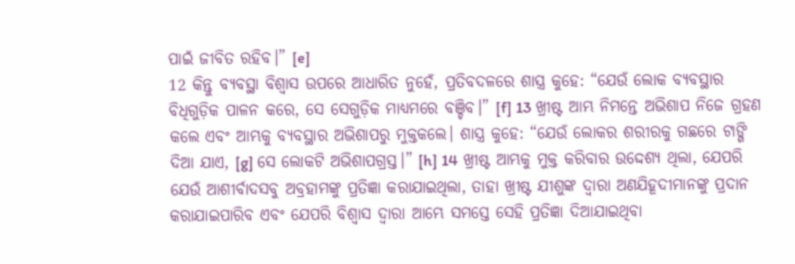ପାଇଁ ଜୀବିତ ରହିବ।” [e]
12 କିନ୍ତୁ ବ୍ୟବସ୍ଥା ବିଶ୍ୱାସ ଉପରେ ଆଧାରିତ ନୁହେଁ, ପ୍ରତିବଦଳରେ ଶାସ୍ତ୍ର କୁହେ: “ଯେଉଁ ଲୋକ ବ୍ୟବସ୍ଥାର ବିଧିଗୁଡ଼ିକ ପାଳନ କରେ, ସେ ସେଗୁଡ଼ିକ ମାଧ୍ୟମରେ ବଞ୍ଚିବ।” [f] 13 ଖ୍ରୀଷ୍ଟ ଆମ୍ଭ ନିମନ୍ତେ ଅଭିଶାପ ନିଜେ ଗ୍ରହଣ କଲେ ଏବଂ ଆମ୍ଭକୁ ବ୍ୟବସ୍ଥାର ଅଭିଶାପରୁ ମୁକ୍ତକଲେ। ଶାସ୍ତ୍ର କୁହେ: “ଯେଉଁ ଲୋକର ଶରୀରକୁ ଗଛରେ ଟାଙ୍ଗି ଦିଆ ଯାଏ, [g] ସେ ଲୋକଟି ଅଭିଶାପଗ୍ରସ୍ତ।” [h] 14 ଖ୍ରୀଷ୍ଟ ଆମ୍ଭକୁ ମୁକ୍ତ କରିବାର ଉଦ୍ଦେଶ୍ୟ ଥିଲା, ଯେପରି ଯେଉଁ ଆଶୀର୍ବାଦସବୁ ଅବ୍ରହାମଙ୍କୁ ପ୍ରତିଜ୍ଞା କରାଯାଇଥିଲା, ତାହା ଖ୍ରୀଷ୍ଟ ଯୀଶୁଙ୍କ ଦ୍ୱାରା ଅଣଯିହୂଦୀମାନଙ୍କୁ ପ୍ରଦାନ କରାଯାଇପାରିବ ଏବଂ ଯେପରି ବିଶ୍ୱାସ ଦ୍ୱାରା ଆମ୍ଭେ ସମସ୍ତେ ସେହି ପ୍ରତିଜ୍ଞା ଦିଆଯାଇଥିବା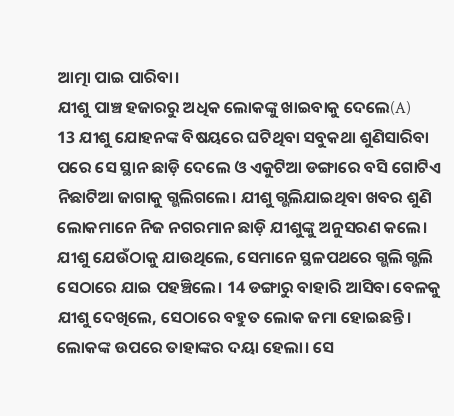ଆତ୍ମା ପାଇ ପାରିବା।
ଯୀଶୁ ପାଞ୍ଚ ହଜାରରୁ ଅଧିକ ଲୋକଙ୍କୁ ଖାଇବାକୁ ଦେଲେ(A)
13 ଯୀଶୁ ଯୋହନଙ୍କ ବିଷୟରେ ଘଟିଥିବା ସବୁକଥା ଶୁଣିସାରିବା ପରେ ସେ ସ୍ଥାନ ଛାଡ଼ି ଦେଲେ ଓ ଏକୁଟିଆ ଡଙ୍ଗାରେ ବସି ଗୋଟିଏ ନିଛାଟିଆ ଜାଗାକୁ ଗ୍ଭଲିଗଲେ। ଯୀଶୁ ଗ୍ଭଲିଯାଇଥିବା ଖବର ଶୁଣି ଲୋକମାନେ ନିଜ ନଗରମାନ ଛାଡ଼ି ଯୀଶୁଙ୍କୁ ଅନୁସରଣ କଲେ। ଯୀଶୁ ଯେଉଁଠାକୁ ଯାଉଥିଲେ, ସେମାନେ ସ୍ଥଳପଥରେ ଗ୍ଭଲି ଗ୍ଭଲି ସେଠାରେ ଯାଇ ପହଞ୍ଚିଲେ। 14 ଡଙ୍ଗାରୁ ବାହାରି ଆସିବା ବେଳକୁ ଯୀଶୁ ଦେଖିଲେ, ସେଠାରେ ବହୁତ ଲୋକ ଜମା ହୋଇଛନ୍ତି। ଲୋକଙ୍କ ଉପରେ ତାହାଙ୍କର ଦୟା ହେଲା। ସେ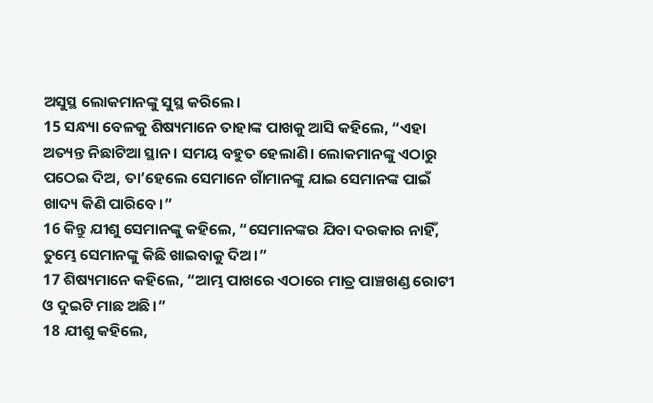ଅସୁସ୍ଥ ଲୋକମାନଙ୍କୁ ସୁସ୍ଥ କରିଲେ।
15 ସନ୍ଧ୍ୟା ବେଳକୁ ଶିଷ୍ୟମାନେ ତାହାଙ୍କ ପାଖକୁ ଆସି କହିଲେ, “ଏହା ଅତ୍ୟନ୍ତ ନିଛାଟିଆ ସ୍ଥାନ। ସମୟ ବହୁତ ହେଲାଣି। ଲୋକମାନଙ୍କୁ ଏଠାରୁ ପଠେଇ ଦିଅ, ତା’ହେଲେ ସେମାନେ ଗାଁମାନଙ୍କୁ ଯାଇ ସେମାନଙ୍କ ପାଇଁ ଖାଦ୍ୟ କିଣି ପାରିବେ।”
16 କିନ୍ତୁ ଯୀଶୁ ସେମାନଙ୍କୁ କହିଲେ, “ସେମାନଙ୍କର ଯିବା ଦରକାର ନାହିଁ, ତୁମ୍ଭେ ସେମାନଙ୍କୁ କିଛି ଖାଇବାକୁ ଦିଅ।”
17 ଶିଷ୍ୟମାନେ କହିଲେ, “ଆମ୍ଭ ପାଖରେ ଏଠାରେ ମାତ୍ର ପାଞ୍ଚଖଣ୍ଡ ରୋଟୀ ଓ ଦୁଇଟି ମାଛ ଅଛି।”
18 ଯୀଶୁ କହିଲେ,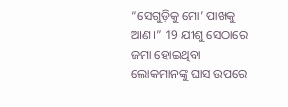“ସେଗୁଡ଼ିକୁ ମୋ’ ପାଖକୁ ଆଣ।” 19 ଯୀଶୁ ସେଠାରେ ଜମା ହୋଇଥିବା ଲୋକମାନଙ୍କୁ ଘାସ ଉପରେ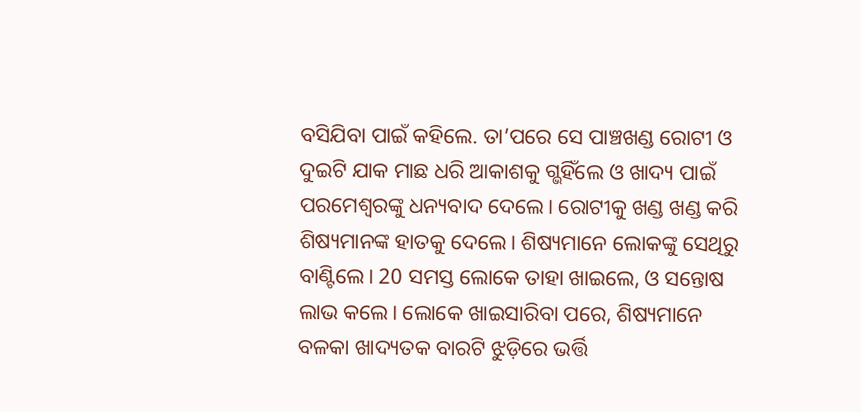ବସିଯିବା ପାଇଁ କହିଲେ. ତା’ପରେ ସେ ପାଞ୍ଚଖଣ୍ଡ ରୋଟୀ ଓ ଦୁଇଟି ଯାକ ମାଛ ଧରି ଆକାଶକୁ ଗ୍ଭହିଁଲେ ଓ ଖାଦ୍ୟ ପାଇଁ ପରମେଶ୍ୱରଙ୍କୁ ଧନ୍ୟବାଦ ଦେଲେ। ରୋଟୀକୁ ଖଣ୍ଡ ଖଣ୍ଡ କରି ଶିଷ୍ୟମାନଙ୍କ ହାତକୁ ଦେଲେ। ଶିଷ୍ୟମାନେ ଲୋକଙ୍କୁ ସେଥିରୁ ବାଣ୍ଟିଲେ। 20 ସମସ୍ତ ଲୋକେ ତାହା ଖାଇଲେ, ଓ ସନ୍ତୋଷ ଲାଭ କଲେ। ଲୋକେ ଖାଇସାରିବା ପରେ, ଶିଷ୍ୟମାନେ ବଳକା ଖାଦ୍ୟତକ ବାରଟି ଝୁଡ଼ିରେ ଭର୍ତ୍ତି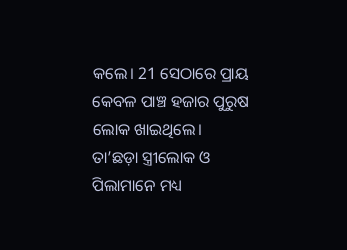କଲେ। 21 ସେଠାରେ ପ୍ରାୟ କେବଳ ପାଞ୍ଚ ହଜାର ପୁରୁଷ ଲୋକ ଖାଇଥିଲେ। ତା’ଛଡ଼ା ସ୍ତ୍ରୀଲୋକ ଓ ପିଲାମାନେ ମଧ୍ୟ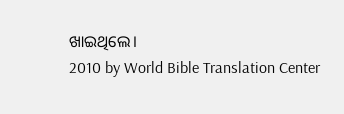ଖାଇଥିଲେ।
2010 by World Bible Translation Center